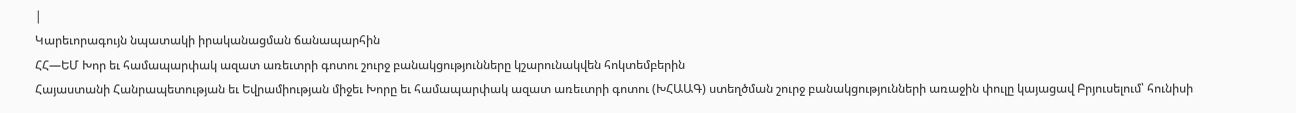|
Կարեւորագույն նպատակի իրականացման ճանապարհին
ՀՀ—ԵՄ Խոր եւ համապարփակ ազատ առեւտրի գոտու շուրջ բանակցությունները կշարունակվեն հոկտեմբերին
Հայաստանի Հանրապետության եւ Եվրամիության միջեւ Խորը եւ համապարփակ ազատ առեւտրի գոտու (ԽՀԱԱԳ) ստեղծման շուրջ բանակցությունների առաջին փուլը կայացավ Բրյուսելում՝ հունիսի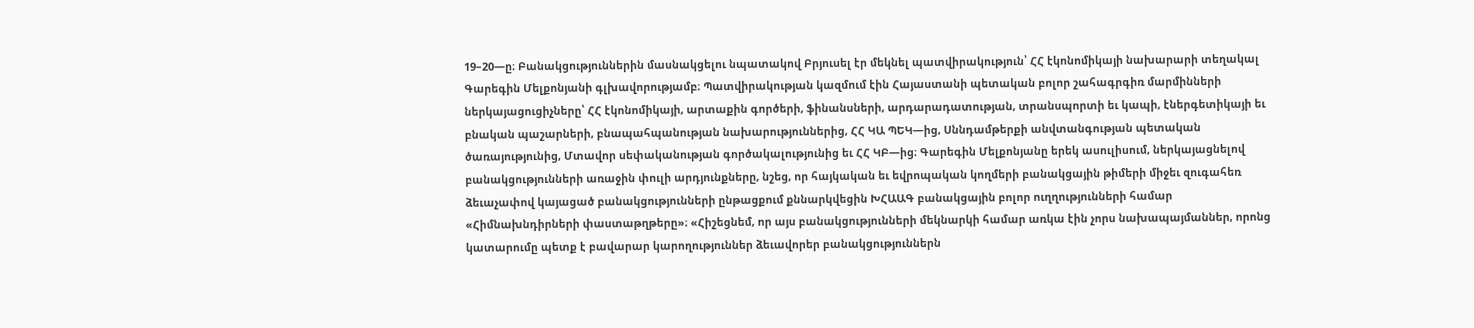19–20—ը։ Բանակցություններին մասնակցելու նպատակով Բրյուսել էր մեկնել պատվիրակություն՝ ՀՀ էկոնոմիկայի նախարարի տեղակալ Գարեգին Մելքոնյանի գլխավորությամբ։ Պատվիրակության կազմում էին Հայաստանի պետական բոլոր շահագրգիռ մարմինների ներկայացուցիչները՝ ՀՀ էկոնոմիկայի, արտաքին գործերի, ֆինանսների, արդարադատության, տրանսպորտի եւ կապի, էներգետիկայի եւ բնական պաշարների, բնապահպանության նախարություններից, ՀՀ ԿԱ ՊԵԿ—ից, Սննդամթերքի անվտանգության պետական ծառայությունից, Մտավոր սեփականության գործակալությունից եւ ՀՀ ԿԲ—ից։ Գարեգին Մելքոնյանը երեկ ասուլիսում, ներկայացնելով բանակցությունների առաջին փուլի արդյունքները, նշեց, որ հայկական եւ եվրոպական կողմերի բանակցային թիմերի միջեւ զուգահեռ ձեւաչափով կայացած բանակցությունների ընթացքում քննարկվեցին ԽՀԱԱԳ բանակցային բոլոր ուղղությունների համար «Հիմնախնդիրների փաստաթղթերը»։ «Հիշեցնեմ, որ այս բանակցությունների մեկնարկի համար առկա էին չորս նախապայմաններ, որոնց կատարումը պետք է բավարար կարողություններ ձեւավորեր բանակցություններն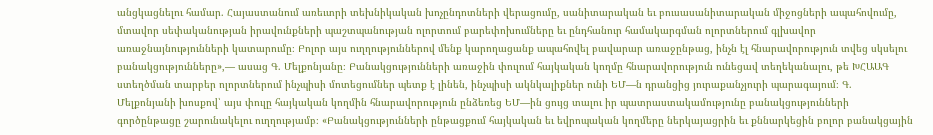անցկացնելու համար. Հայաստանում առեւտրի տեխնիկական խոչընդոտների վերացումը, սանիտարական եւ բուսասանիտարական միջոցների ապահովումը, մտավոր սեփականության իրավունքների պաշտպանության ոլորտում բարեփոխումները եւ ընդհանուր համակարգման ոլորտներում գլխավոր առաջնայնությունների կատարումը։ Բոլոր այս ուղղություններով մենք կարողացանք ապահովել բավարար առաջընթաց, ինչն էլ հնարավորություն տվեց սկսելու բանակցությունները»,— ասաց Գ. Մելքոնյանը։ Բանակցությունների առաջին փուլում հայկական կողմը հնարավորություն ունեցավ տեղեկանալու, թե ԽՀԱԱԳ ստեղծման տարբեր ոլորտներում ինչպիսի մոտեցումներ պետք է լինեն, ինչպիսի ակնկալիքներ ունի ԵՄ—ն դրանցից յուրաքանչյուրի պարագայում։ Գ. Մելքոնյանի խոսքով՝ այս փուլը հայկական կողմին հնարավորություն ընձեռեց ԵՄ—ին ցույց տալու իր պատրաստակամությունը բանակցությունների գործընթացը շարունակելու ուղղությամբ։ «Բանակցությունների ընթացքում հայկական եւ եվրոպական կողմերը ներկայացրին եւ քննարկեցին բոլոր բանակցային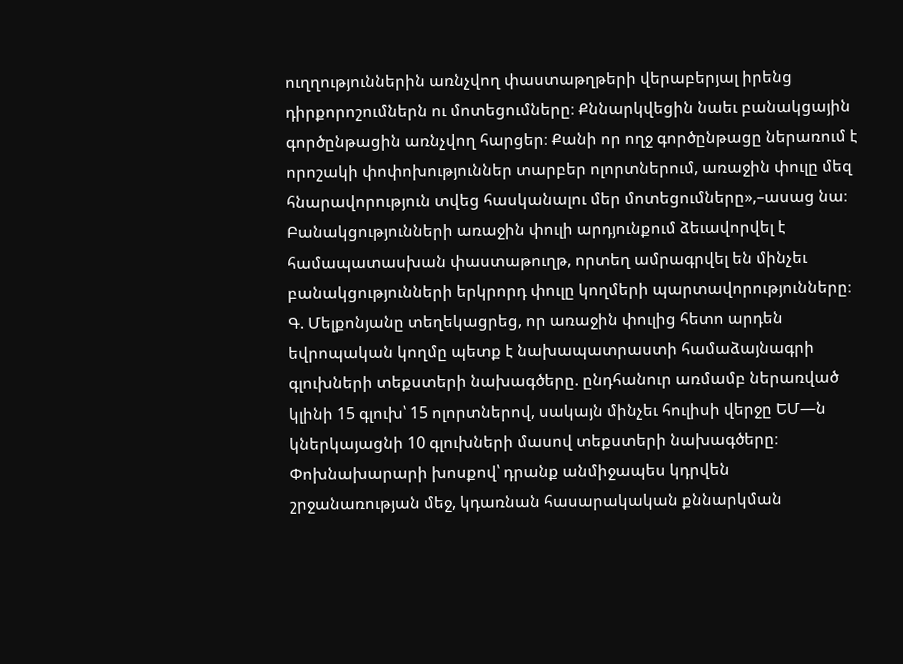ուղղություններին առնչվող փաստաթղթերի վերաբերյալ իրենց դիրքորոշումներն ու մոտեցումները։ Քննարկվեցին նաեւ բանակցային գործընթացին առնչվող հարցեր։ Քանի որ ողջ գործընթացը ներառում է որոշակի փոփոխություններ տարբեր ոլորտներում, առաջին փուլը մեզ հնարավորություն տվեց հասկանալու մեր մոտեցումները»,–ասաց նա։ Բանակցությունների առաջին փուլի արդյունքում ձեւավորվել է համապատասխան փաստաթուղթ, որտեղ ամրագրվել են մինչեւ բանակցությունների երկրորդ փուլը կողմերի պարտավորությունները։ Գ. Մելքոնյանը տեղեկացրեց, որ առաջին փուլից հետո արդեն եվրոպական կողմը պետք է նախապատրաստի համաձայնագրի գլուխների տեքստերի նախագծերը. ընդհանուր առմամբ ներառված կլինի 15 գլուխ՝ 15 ոլորտներով, սակայն մինչեւ հուլիսի վերջը ԵՄ—ն կներկայացնի 10 գլուխների մասով տեքստերի նախագծերը։ Փոխնախարարի խոսքով՝ դրանք անմիջապես կդրվեն շրջանառության մեջ, կդառնան հասարակական քննարկման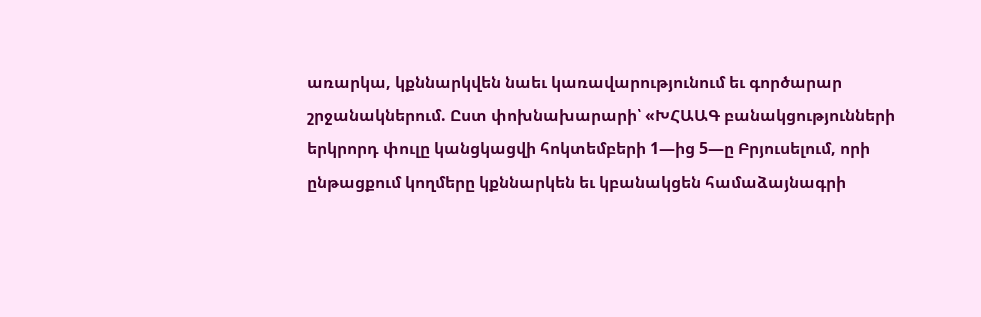առարկա, կքննարկվեն նաեւ կառավարությունում եւ գործարար շրջանակներում. Ըստ փոխնախարարի՝ «ԽՀԱԱԳ բանակցությունների երկրորդ փուլը կանցկացվի հոկտեմբերի 1—ից 5—ը Բրյուսելում, որի ընթացքում կողմերը կքննարկեն եւ կբանակցեն համաձայնագրի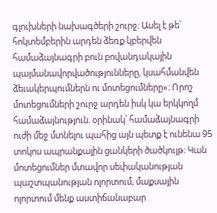գլուխների նախագծերի շուրջ։ Ասել է թե՝ հոկտեմբերին արդեն ձեռք կբերվեն համաձայնագրի բուն բովանդակային պայմանավորվածությունները, կսահմանվեն ձեւակերպումներն ու մոտեցումները»։ Որոշ մոտեցումների շուրջ արդեն իսկ կա երկկողմ համաձայնություն. օրինակ՝ համաձայնագրի ուժի մեջ մտնելու պահից այն պետք է ունենա 95 տոկոս ապրանքային ցանկերի ծածկույթ։ Կան մոտեցումներ մտավոր սեփականության պաշտպանության ոլորտում, մաքսային ոլորտում մենք աստիճանաբար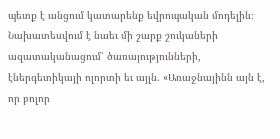պետք է անցում կատարենք եվրոպական մոդելին։ Նախատեսվում է նաեւ մի շարք շուկաների ազատականացում՝ ծառայությունների, էներգետիկայի ոլորտի եւ այլն. «Առաջնայինն այն է, որ բոլոր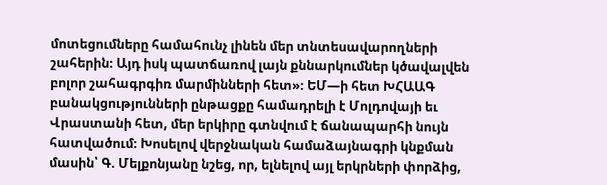մոտեցումները համահունչ լինեն մեր տնտեսավարողների շահերին։ Այդ իսկ պատճառով լայն քննարկումներ կծավալվեն բոլոր շահագրգիռ մարմինների հետ»։ ԵՄ—ի հետ ԽՀԱԱԳ բանակցությունների ընթացքը համադրելի է Մոլդովայի եւ Վրաստանի հետ, մեր երկիրը գտնվում է ճանապարհի նույն հատվածում։ Խոսելով վերջնական համաձայնագրի կնքման մասին՝ Գ. Մելքոնյանը նշեց, որ, ելնելով այլ երկրների փորձից,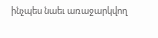ինչպես նաեւ առաջարկվող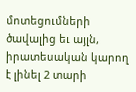մոտեցումների ծավալից եւ այլն, իրատեսական կարող է լինել 2 տարի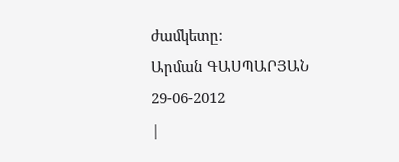ժամկետը։
Արման ԳԱՍՊԱՐՅԱՆ 29-06-2012
|